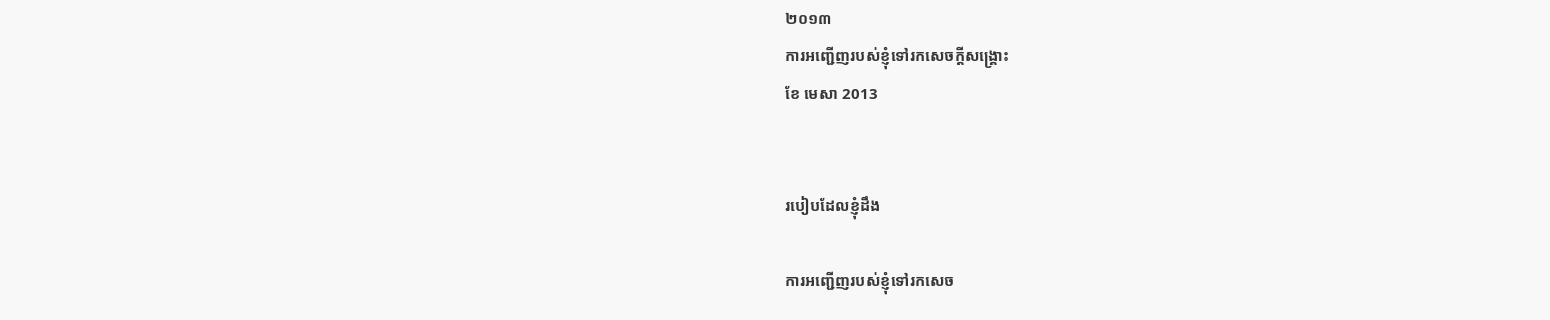២០១៣
ការអញ្ជើញរបស់ខ្ញុំទៅរកសេចក្តីសង្គ្រោះ
ខែ មេសា 2013


របៀបដែលខ្ញុំដឹង

ការអញ្ជើញរបស់ខ្ញុំទៅរកសេច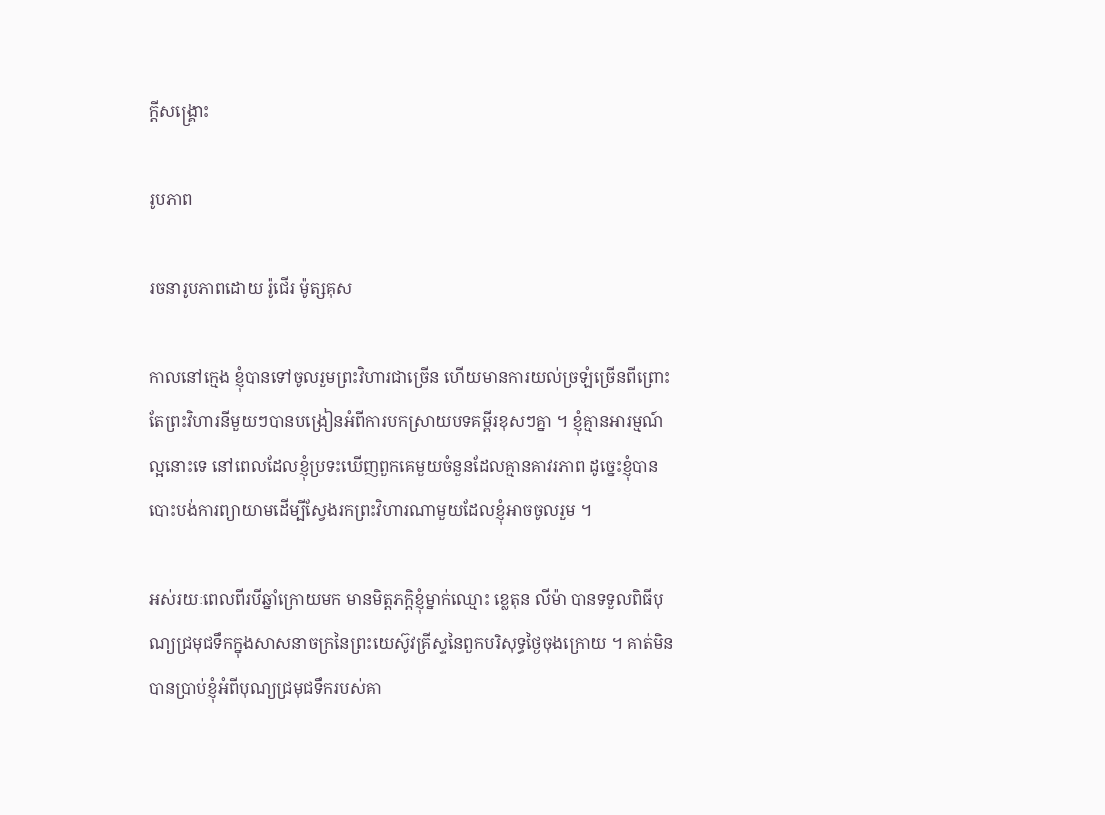ក្តីសង្គ្រោះ

រូបភាព

រចនារូបភាពដោយ រ៉ូជើរ ម៉ូត្សគុស

កាលនៅក្មេង ខ្ញុំបានទៅចូលរួមព្រះវិហារជាច្រើន ហើយមានការយល់ច្រឡំច្រើនពីព្រោះតែព្រះវិហារនីមួយៗបានបង្រៀនអំពីការបកស្រាយបទគម្ពីរខុសៗគ្នា ។ ខ្ញុំគ្មានអារម្មណ៍ល្អនោះទេ នៅពេលដែលខ្ញុំប្រទះឃើញពួកគេមួយចំនួនដែលគ្មានគាវរភាព ដូច្នេះខ្ញុំបានបោះបង់ការព្យាយាមដើម្បីស្វែងរកព្រះវិហារណាមួយដែលខ្ញុំអាចចូលរួម ។

អស់រយៈពេលពីរបីឆ្នាំក្រោយមក មានមិត្តភក្តិខ្ញុំម្នាក់ឈ្មោះ ខ្លេតុន លីម៉ា បានទទួលពិធីបុណ្យជ្រមុជទឹកក្នុងសាសនាចក្រនៃព្រះយេស៊ូវគ្រីស្ទនៃពួកបរិសុទ្ធថ្ងៃចុងក្រោយ ។ គាត់មិនបានប្រាប់ខ្ញុំអំពីបុណ្យជ្រមុជទឹករបស់គា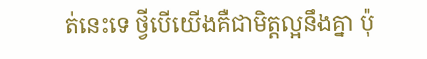ត់នេះទេ ថ្វីបើយើងគឺជាមិត្តល្អនឹងគ្នា ប៉ុ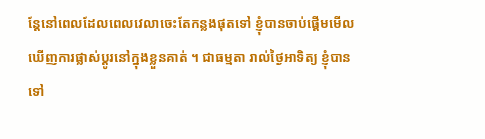ន្តែនៅពេលដែលពេលវេលាចេះតែកន្លងផុតទៅ ខ្ញុំបានចាប់ផ្តើមមើលឃើញការផ្លាស់ប្តូរនៅក្នុងខ្លួនគាត់ ។ ជាធម្មតា រាល់ថ្ងៃអាទិត្យ ខ្ញុំបានទៅ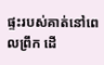ផ្ទះរបស់គាត់នៅពេលព្រឹក ដើ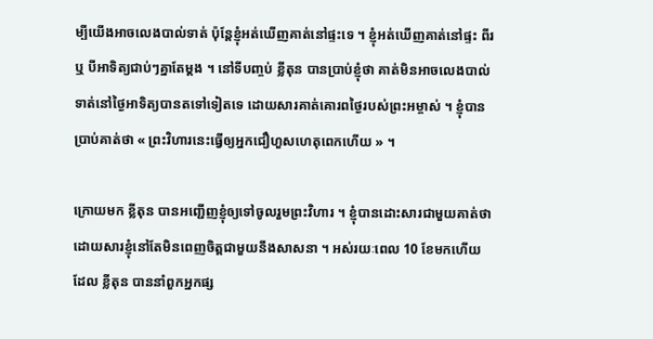ម្បីយើងអាចលេងបាល់ទាត់ ប៉ុន្តែខ្ញុំអត់ឃើញគាត់នៅផ្ទះទេ ។ ខ្ញុំអត់ឃើញគាត់នៅផ្ទះ ពីរ ឬ បីអាទិត្យជាប់ៗគ្នាតែម្តង ។ នៅទីបញ្ចប់ ខ្លីតុន បានប្រាប់ខ្ញុំថា គាត់មិនអាចលេងបាល់ទាត់នៅថ្ងៃអាទិត្យបានតទៅទៀតទេ ដោយសារគាត់គោរពថ្ងៃរបស់ព្រះអម្ចាស់ ។ ខ្ញុំបានប្រាប់គាត់ថា « ព្រះវិហារនេះធ្វើឲ្យអ្នកជឿហួសហេតុពេកហើយ » ។

ក្រោយមក ខ្លីតុន បានអញ្ជើញខ្ញុំឲ្យទៅចូលរួមព្រះវិហារ ។ ខ្ញុំបានដោះសារជាមួយគាត់ថា ដោយសារខ្ញុំនៅតែមិនពេញចិត្តជាមួយនឹងសាសនា ។ អស់រយៈពេល 10 ខែមកហើយ ដែល ខ្លីតុន បាននាំពួកអ្នកផ្ស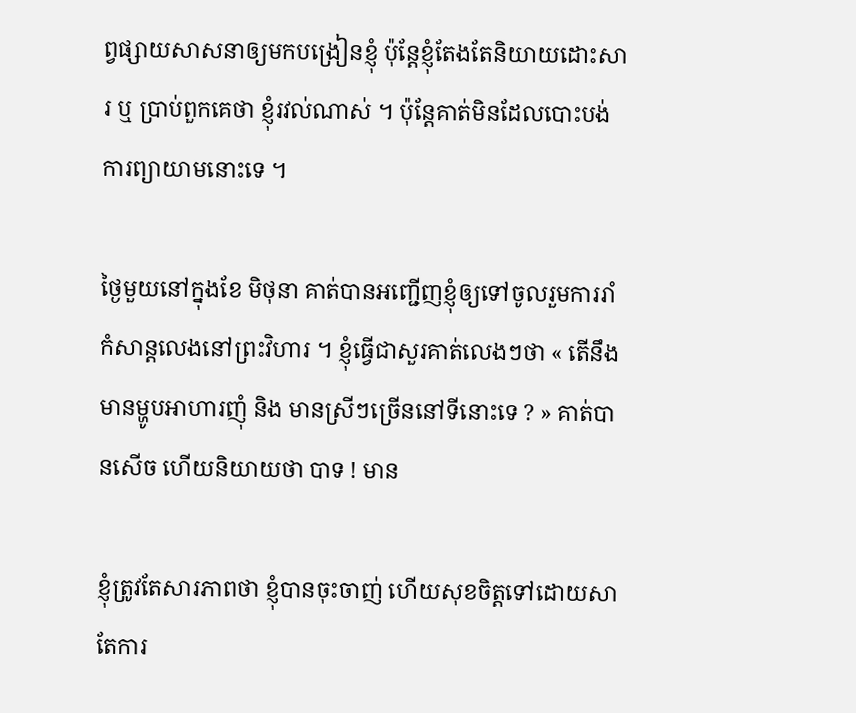ព្វផ្សាយសាសនាឲ្យមកបង្រៀនខ្ញុំ ប៉ុន្តែខ្ញុំតែងតែនិយាយដោះសារ ឬ ប្រាប់ពួកគេថា ខ្ញុំរវល់ណាស់ ។ ប៉ុន្តែគាត់មិនដែលបោះបង់ការព្យាយាមនោះទេ ។

ថ្ងៃមួយនៅក្នុងខែ មិថុនា គាត់បានអញ្ជើញខ្ញុំឲ្យទៅចូលរួមការរាំកំសាន្តលេងនៅព្រះវិហារ ។ ខ្ញុំធ្វើជាសួរគាត់លេងៗថា « តើនឹងមានម្ហូបអាហារញុំ និង មានស្រីៗច្រើននៅទីនោះទេ ? » គាត់បានសើច ហើយនិយាយថា បាទ ! មាន

ខ្ញុំត្រូវតែសារភាពថា ខ្ញុំបានចុះចាញ់ ហើយសុខចិត្តទៅដោយសាតែការ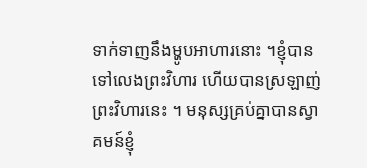ទាក់ទាញនឹងម្ហូបអាហារនោះ ។ខ្ញុំបានទៅលេងព្រះវិហារ ហើយបានស្រឡាញ់ព្រះវិហារនេះ ។ មនុស្សគ្រប់គ្នាបានស្វាគមន៍ខ្ញុំ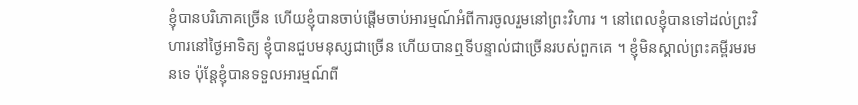ខ្ញុំបានបរិភោគច្រើន ហើយខ្ញុំបានចាប់ផ្តើមចាប់អារម្មណ៍អំពីការចូលរួមនៅព្រះវិហារ ។ នៅពេលខ្ញុំបានទៅដល់ព្រះវិហារនៅថ្ងៃអាទិត្យ ខ្ញុំបានជួបមនុស្សជាច្រើន ហើយបានឮទីបន្ទាល់ជាច្រើនរបស់ពួកគេ ។ ខ្ញុំមិនស្គាល់ព្រះគម្ពីរមរមនទេ ប៉ុន្តែខ្ញុំបានទទួលអារម្មណ៍ពី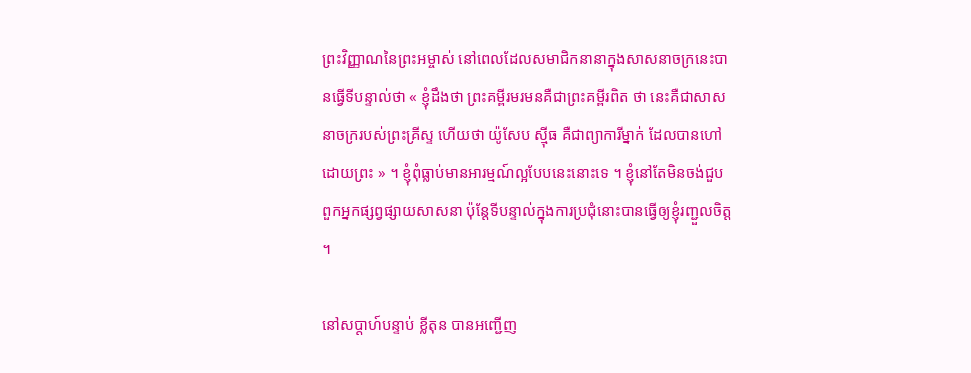ព្រះវិញ្ញាណនៃព្រះអម្ចាស់ នៅពេលដែលសមាជិកនានាក្នុងសាសនាចក្រនេះបានធ្វើទីបន្ទាល់ថា « ខ្ញុំដឹងថា ព្រះគម្ពីរមរមនគឺជាព្រះគម្ពីរពិត ថា នេះគឺជាសាសនាចក្ររបស់ព្រះគ្រីស្ទ ហើយថា យ៉ូសែប ស៊្មីធ គឺជាព្យាការីម្នាក់ ដែលបានហៅដោយព្រះ » ។ ខ្ញុំពុំធ្លាប់មានអារម្មណ៍ល្អបែបនេះនោះទេ ។ ខ្ញុំនៅតែមិនចង់ជួបពួកអ្នកផ្សព្វផ្សាយសាសនា ប៉ុន្តែទីបន្ទាល់ក្នុងការប្រជុំនោះបានធ្វើឲ្យខ្ញុំរញ្ជួលចិត្ត ។

នៅសប្តាហ៍បន្ទាប់ ខ្លីតុន បានអញ្ជើញ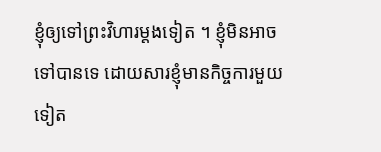ខ្ញុំឲ្យទៅព្រះវិហារម្តងទៀត ។ ខ្ញុំមិនអាចទៅបានទេ ដោយសារខ្ញុំមានកិច្ចការមួយទៀត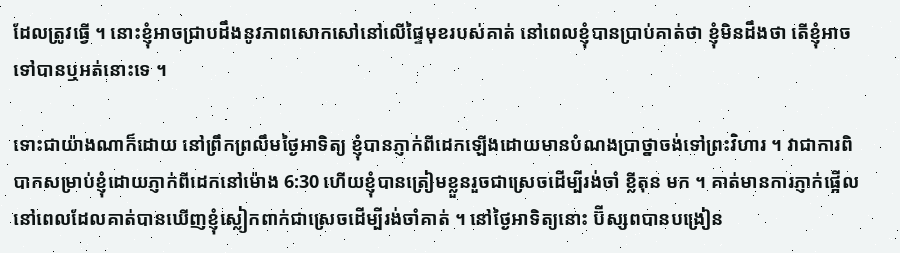ដែលត្រូវធ្វើ ។ នោះខ្ញុំអាចជ្រាបដឹងនូវភាពសោកសៅនៅលើផ្ទៃមុខរបស់គាត់ នៅពេលខ្ញុំបានប្រាប់គាត់ថា ខ្ញុំមិនដឹងថា តើខ្ញុំអាចទៅបានឬអត់នោះទេ ។

ទោះជាយ៉ាងណាក៏ដោយ នៅព្រឹកព្រលឹមថ្ងៃអាទិត្យ ខ្ញុំបានភ្ញាក់ពីដេកឡើងដោយមានបំណងប្រាថ្នាចង់ទៅព្រះវិហារ ។ វាជាការពិបាកសម្រាប់ខ្ញុំដោយភ្ញាក់ពីដេកនៅម៉ោង 6:30 ហើយខ្ញុំបានត្រៀមខ្លួនរួចជាស្រេចដើម្បីរង់ចាំ ខ្លីតុន មក ។ គាត់មានការភ្ញាក់ផ្អើលនៅពេលដែលគាត់បានឃើញខ្ញុំស្លៀកពាក់ជាស្រេចដើម្បីរង់ចាំគាត់ ។ នៅថ្ងៃអាទិត្យនោះ ប៊ីស្សពបានបង្រៀន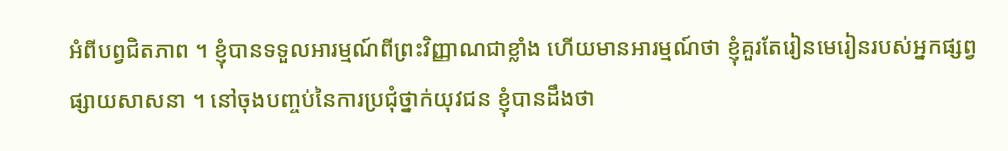អំពីបព្វជិតភាព ។ ខ្ញុំបានទទួលអារម្មណ៍ពីព្រះវិញ្ញាណជាខ្លាំង ហើយមានអារម្មណ៍ថា ខ្ញុំគួរតែរៀនមេរៀនរបស់អ្នកផ្សព្វផ្សាយសាសនា ។ នៅចុងបញ្ចប់នៃការប្រជុំថ្នាក់យុវជន ខ្ញុំបានដឹងថា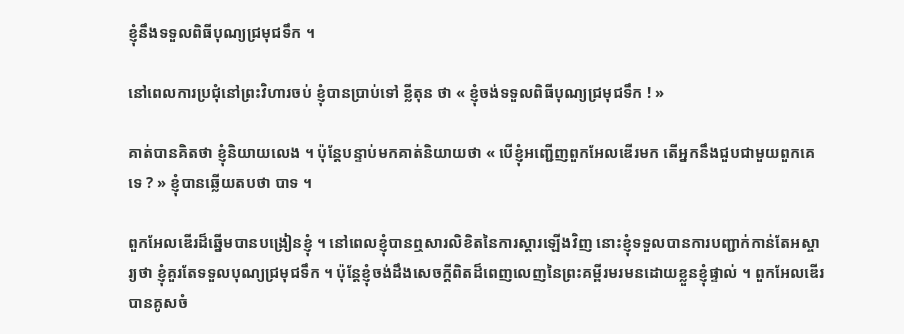ខ្ញុំនឹងទទួលពិធីបុណ្យជ្រមុជទឹក ។

នៅពេលការប្រជុំនៅព្រះវិហារចប់ ខ្ញុំបានប្រាប់ទៅ ខ្លីតុន ថា « ខ្ញុំចង់ទទួលពិធីបុណ្យជ្រមុជទឹក ! »

គាត់បានគិតថា ខ្ញុំនិយាយលេង ។ ប៉ុន្តែបន្ទាប់មកគាត់និយាយថា « បើខ្ញុំអញ្ជើញពួកអែលឌើរមក តើអ្នកនឹងជួបជាមួយពួកគេទេ ? » ខ្ញុំបានឆ្លើយតបថា បាទ ។

ពួកអែលឌើរដ៏ឆ្នើមបានបង្រៀនខ្ញុំ ។ នៅពេលខ្ញុំបានឮសារលិខិតនៃការស្តារឡើងវិញ នោះខ្ញុំទទួលបានការបញ្ជាក់កាន់តែអស្ចារ្យថា ខ្ញុំគួរតែទទួលបុណ្យជ្រមុជទឹក ។ ប៉ុន្តែខ្ញុំចង់ដឹងសេចក្តីពិតដ៏ពេញលេញនៃព្រះគម្ពីរមរមនដោយខ្លួនខ្ញុំផ្ទាល់ ។ ពួកអែលឌើរបានគូសចំ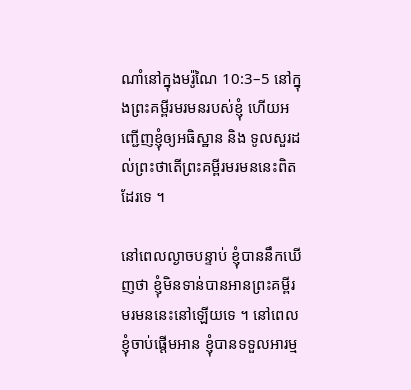ណាំនៅក្នុងមរ៉ូណៃ 10:3–5 នៅក្នុងព្រះគម្ពីរមរមនរបស់ខ្ញុំ ហើយអញ្ជើញខ្ញុំឲ្យអធិស្ឋាន និង ទូលសួរដល់ព្រះថាតើព្រះគម្ពីរមរមននេះពិតដែរទេ ។

នៅពេលល្ងាចបន្ទាប់ ខ្ញុំបាននឹកឃើញថា ខ្ញុំមិនទាន់បានអានព្រះគម្ពីរមរមននេះនៅឡើយទេ ។ នៅពេលខ្ញុំចាប់ផ្តើមអាន ខ្ញុំបានទទួលអារម្ម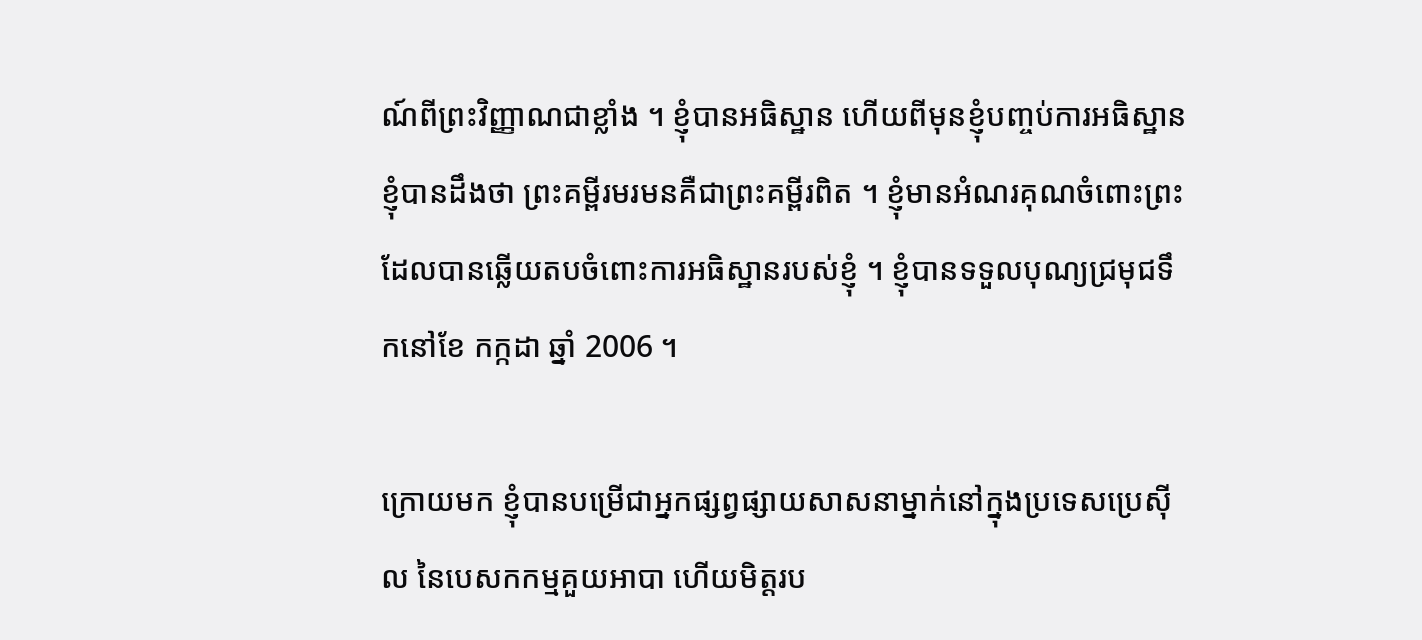ណ៍ពីព្រះវិញ្ញាណជាខ្លាំង ។ ខ្ញុំបានអធិស្ឋាន ហើយពីមុនខ្ញុំបញ្ចប់ការអធិស្ឋាន ខ្ញុំបានដឹងថា ព្រះគម្ពីរមរមនគឺជាព្រះគម្ពីរពិត ។ ខ្ញុំមានអំណរគុណចំពោះព្រះដែលបានឆ្លើយតបចំពោះការអធិស្ឋានរបស់ខ្ញុំ ។ ខ្ញុំបានទទួលបុណ្យជ្រមុជទឹកនៅខែ កក្កដា ឆ្នាំ 2006 ។

ក្រោយមក ខ្ញុំបានបម្រើជាអ្នកផ្សព្វផ្សាយសាសនាម្នាក់នៅក្នុងប្រទេសប្រេស៊ីល នៃបេសកកម្មគួយអាបា ហើយមិត្តរប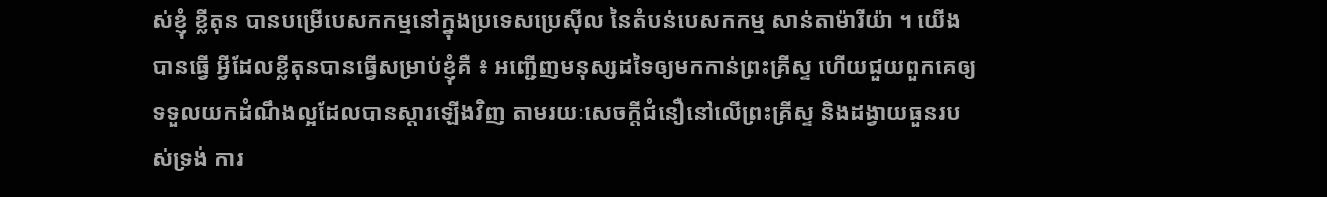ស់ខ្ញុំ ខ្លីតុន បានបម្រើបេសកកម្មនៅក្នុងប្រទេសប្រេស៊ីល នៃតំបន់បេសកកម្ម សាន់តាម៉ារីយ៉ា ។ យើងបានធ្វើ អ្វីដែលខ្លីតុនបានធ្វើសម្រាប់ខ្ញុំគឺ ៖ អញ្ជើញមនុស្សដទៃឲ្យមកកាន់ព្រះគ្រីស្ទ ហើយជួយពួកគេឲ្យទទួលយកដំណឹងល្អដែលបានស្ដារឡើងវិញ តាមរយៈសេចក្តីជំនឿនៅលើព្រះគ្រីស្ទ និងដង្វាយធួនរបស់ទ្រង់ ការ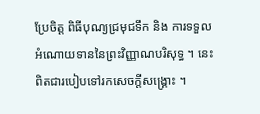ប្រែចិត្ត ពិធីបុណ្យជ្រមុជទឹក និង ការទទួលអំណោយទាននៃព្រះវិញ្ញាណបរិសុទ្ធ ។ នេះពិតជារបៀបទៅរកសេចក្តីសង្គ្រោះ ។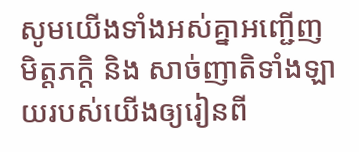សូមយើងទាំងអស់គ្នាអញ្ជើញមិត្តភក្តិ និង សាច់ញាតិទាំងឡាយរបស់យើងឲ្យរៀនពី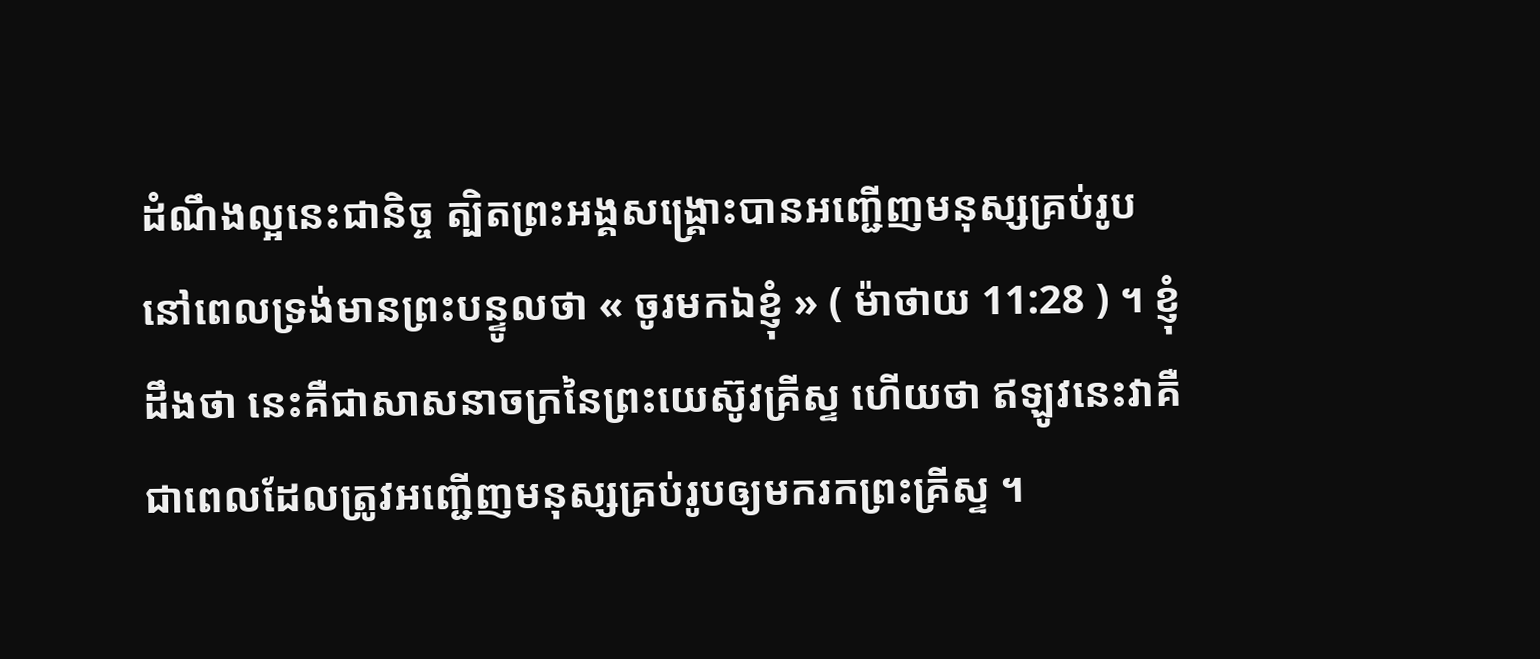ដំណឹងល្អនេះជានិច្ច ត្បិតព្រះអង្គសង្គ្រោះបានអញ្ជើញមនុស្សគ្រប់រូបនៅពេលទ្រង់មានព្រះបន្ទូលថា « ចូរមកឯខ្ញុំ » ( ម៉ាថាយ 11:28 ) ។ ខ្ញុំដឹងថា នេះគឺជាសាសនាចក្រនៃព្រះយេស៊ូវគ្រីស្ទ ហើយថា ឥឡូវនេះវាគឺជាពេលដែលត្រូវអញ្ជើញមនុស្សគ្រប់រូបឲ្យមករកព្រះគ្រីស្ទ ។